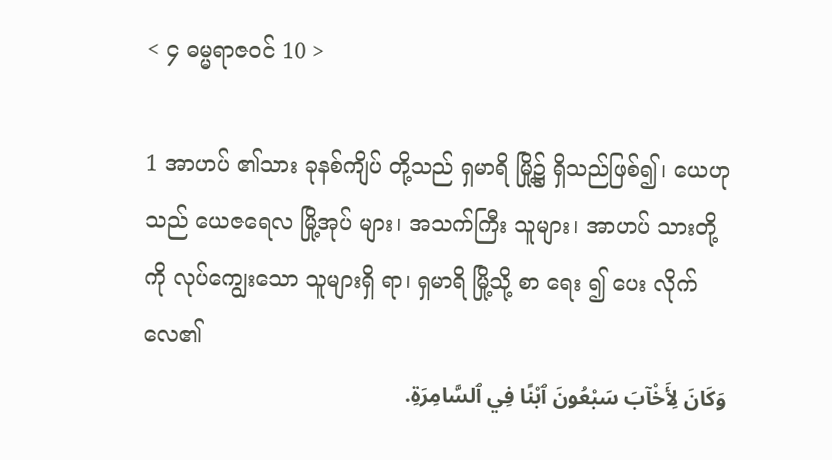< ၄ ဓမ္မရာဇဝင် 10 >

1 အာဟပ် ၏သား ခုနစ်ကျိပ် တို့သည် ရှမာရိ မြို့၌ ရှိသည်ဖြစ်၍၊ ယေဟု သည် ယေဇရေလ မြို့အုပ် များ၊ အသက်ကြီး သူများ၊ အာဟပ် သားတို့ ကို လုပ်ကျွေးသော သူများရှိ ရာ၊ ရှမာရိ မြို့သို့ စာ ရေး ၍ ပေး လိုက်လေ၏
وَكَانَ لِأَخْآبَ سَبْعُونَ ٱبْنًا فِي ٱلسَّامِرَةِ.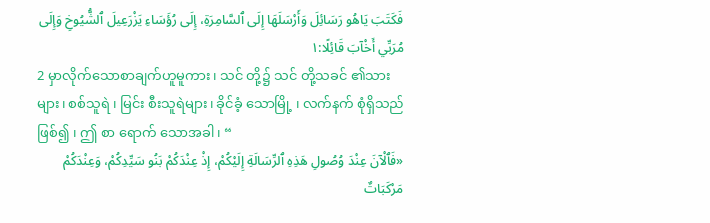فَكَتَبَ يَاهُو رَسَائِلَ وَأَرْسَلَهَا إِلَى ٱلسَّامِرَةِ، إِلَى رُؤَسَاءِ يَزْرَعِيلَ ٱلشُّيُوخِ وَإِلَى مُرَبِّي أَخْآبَ قَائِلًا:١
2 မှာလိုက်သောစာချက်ဟူမူကား၊ သင် တို့၌ သင် တို့သခင် ၏သား များ၊ စစ်သူရဲ ၊ မြင်း စီးသူရဲများ၊ ခိုင်ခံ့ သောမြို့ ၊ လက်နက် စုံရှိသည်ဖြစ်၍ ၊ ဤ စာ ရောက် သောအခါ၊ “
«فَٱلْآنَ عِنْدَ وُصُولِ هَذِهِ ٱلرِّسَالَةِ إِلَيْكُمْ، إِذْ عِنْدَكُمْ بَنُو سَيِّدِكُمْ، وَعِنْدَكُمْ مَرْكَبَاتٌ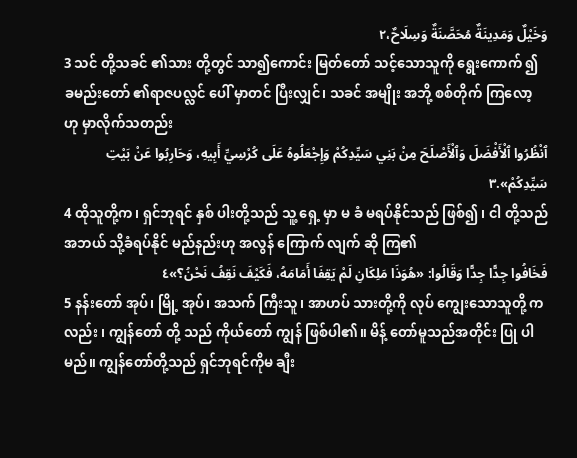وَخَيْلٌ وَمَدِينَةٌ مُحَصَّنَةٌ وَسِلَاحٌ،٢
3 သင် တို့သခင် ၏သား တို့တွင် သာ၍ကောင်း မြတ်တော် သင့်သောသူကို ရွေးကောက် ၍ ခမည်းတော် ၏ရာဇပလ္လင် ပေါ် မှာတင် ပြီးလျှင်၊ သခင် အမျိုး အဘို့ စစ်တိုက် ကြလော့ ဟု မှာလိုက်သတည်း
ٱنْظُرُوا ٱلْأَفْضَلَ وَٱلْأَصْلَحَ مِنْ بَنِي سَيِّدِكُمْ وَإِجْعَلُوهُ عَلَى كُرْسِيِّ أَبِيهِ، وَحَارِبُوا عَنْ بَيْتِ سَيِّدِكُمْ».٣
4 ထိုသူတို့က၊ ရှင်ဘုရင် နှစ် ပါးတို့သည် သူ့ ရှေ့ မှာ မ ခံ မရပ်နိုင်သည် ဖြစ်၍ ၊ ငါ တို့သည် အဘယ် သို့ခံရပ်နိုင် မည်နည်းဟု အလွန် ကြောက် လျက် ဆို ကြ၏
فَخَافُوا جِدًّا جِدًّا وَقَالُوا: «هُوَذَا مَلِكَانِ لَمْ يَقِفَا أَمَامَهُ، فَكَيْفَ نَقِفُ نَحْنُ؟»٤
5 နန်းတော် အုပ်၊ မြို့ အုပ်၊ အသက် ကြီးသူ၊ အာဟပ် သားတို့ကို လုပ် ကျွေးသောသူတို့ ကလည်း ၊ ကျွန်တော် တို့ သည် ကိုယ်တော် ကျွန် ဖြစ်ပါ၏။ မိန့် တော်မူသည်အတိုင်း ပြု ပါမည်။ ကျွန်တော်တို့သည် ရှင်ဘုရင်ကိုမ ချီး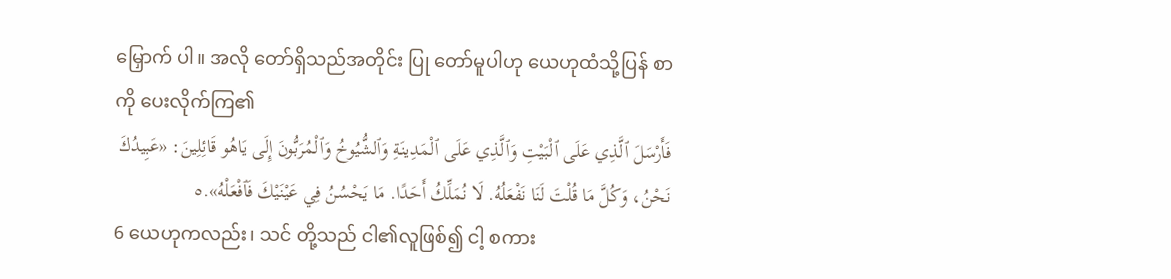မြှောက် ပါ။ အလို တော်ရှိသည်အတိုင်း ပြု တော်မူပါဟု ယေဟုထံသို့ပြန် စာကို ပေးလိုက်ကြ၏
فَأَرْسَلَ ٱلَّذِي عَلَى ٱلْبَيْتِ وَٱلَّذِي عَلَى ٱلْمَدِينَةِ وَٱلشُّيُوخُ وَٱلْمُرَبُّونَ إِلَى يَاهُو قَائِلِينَ: «عَبِيدُكَ نَحْنُ، وَكُلَّ مَا قُلْتَ لَنَا نَفْعَلُهُ. لَا نُمَلِّكُ أَحَدًا. مَا يَحْسُنُ فِي عَيْنَيْكَ فَٱفْعَلْهُ».٥
6 ယေဟုကလည်း၊ သင် တို့သည် ငါ၏လူဖြစ်၍ ငါ့ စကား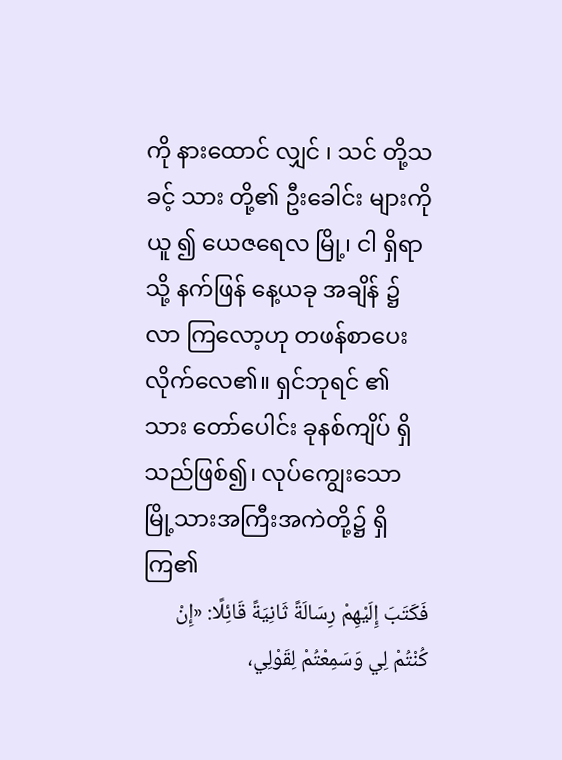ကို နားထောင် လျှင် ၊ သင် တို့သခင့် သား တို့၏ ဦးခေါင်း များကိုယူ ၍ ယေဇရေလ မြို့၊ ငါ ရှိရာသို့ နက်ဖြန် နေ့ယခု အချိန် ၌ လာ ကြလော့ဟု တဖန်စာပေး လိုက်လေ၏။ ရှင်ဘုရင် ၏သား တော်ပေါင်း ခုနစ်ကျိပ် ရှိသည်ဖြစ်၍၊ လုပ်ကျွေးသောမြို့သားအကြီးအကဲတို့၌ ရှိကြ၏
فَكَتَبَ إِلَيْهِمْ رِسَالَةً ثَانِيَةً قَائِلًا: «إِنْ كُنْتُمْ لِي وَسَمِعْتُمْ لِقَوْلِي،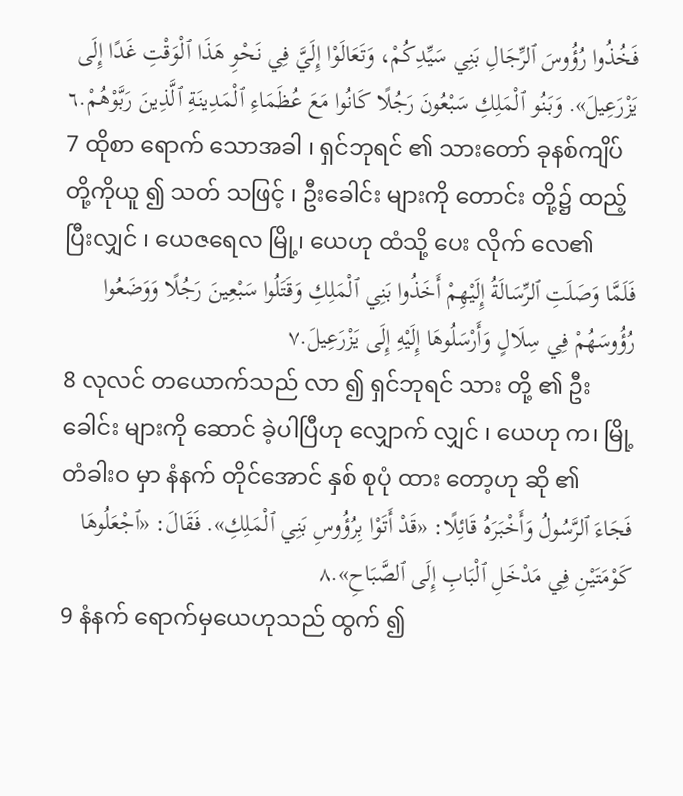فَخُذُوا رُؤُوسَ ٱلرِّجَالِ بَنِي سَيِّدِكُمْ، وَتَعَالَوْا إِلَيَّ فِي نَحْوِ هَذَا ٱلْوَقْتِ غَدًا إِلَى يَزْرَعِيلَ». وَبَنُو ٱلْمَلِكِ سَبْعُونَ رَجُلًا كَانُوا مَعَ عُظَمَاءِ ٱلْمَدِينَةِ ٱلَّذِينَ رَبَّوْهُمْ.٦
7 ထိုစာ ရောက် သောအခါ ၊ ရှင်ဘုရင် ၏ သားတော် ခုနစ်ကျိပ် တို့ကိုယူ ၍ သတ် သဖြင့် ၊ ဦးခေါင်း များကို တောင်း တို့၌ ထည့် ပြီးလျှင် ၊ ယေဇရေလ မြို့၊ ယေဟု ထံသို့ ပေး လိုက် လေ၏
فَلَمَّا وَصَلَتِ ٱلرِّسَالَةُ إِلَيْهِمْ أَخَذُوا بَنِي ٱلْمَلِكِ وَقَتَلُوا سَبْعِينَ رَجُلًا وَوَضَعُوا رُؤُوسَهُمْ فِي سِلَالٍ وَأَرْسَلُوهَا إِلَيْهِ إِلَى يَزْرَعِيلَ.٧
8 လုလင် တယောက်သည် လာ ၍ ရှင်ဘုရင် သား တို့ ၏ ဦးခေါင်း များကို ဆောင် ခဲ့ပါပြီဟု လျှောက် လျှင် ၊ ယေဟု က၊ မြို့တံခါးဝ မှာ နံနက် တိုင်အောင် နှစ် စုပုံ ထား တော့ဟု ဆို ၏
فَجَاءَ ٱلرَّسُولُ وَأَخْبَرَهُ قَائِلًا: «قَدْ أَتَوْا بِرُؤُوسِ بَنِي ٱلْمَلِكِ». فَقَالَ: «ٱجْعَلُوهَا كَوْمَتَيْنِ فِي مَدْخَلِ ٱلْبَابِ إِلَى ٱلصَّبَاحِ».٨
9 နံနက် ရောက်မှယေဟုသည် ထွက် ၍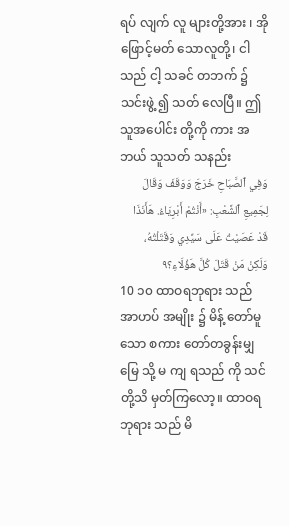ရပ် လျက် လူ များတို့အား ၊ အိုဖြောင့်မတ် သောလူတို့၊ ငါ သည် ငါ့ သခင် တဘက် ၌ သင်းဖွဲ့ ၍ သတ် လေပြီ။ ဤ သူအပေါင်း တို့ကို ကား အဘယ် သူသတ် သနည်း
وَفِي ٱلصَّبَاحِ خَرَجَ وَوَقَفَ وَقَالَ لِجَمِيعِ ٱلشَّعْبِ: «أَنْتُمْ أَبْرِيَاءُ. هَأَنَذَا قَدْ عَصَيْتُ عَلَى سَيِّدِي وَقَتَلْتُهُ، وَلَكِنْ مَنْ قَتَلَ كُلَّ هَؤُلَاءِ؟٩
10 ၁၀ ထာဝရဘုရား သည် အာဟပ် အမျိုး ၌ မိန့် တော်မူ သော စကား တော်တခွန်းမျှမြေ သို့ မ ကျ ရသည် ကို သင်တို့သိ မှတ်ကြလော့။ ထာဝရဘုရား သည် မိ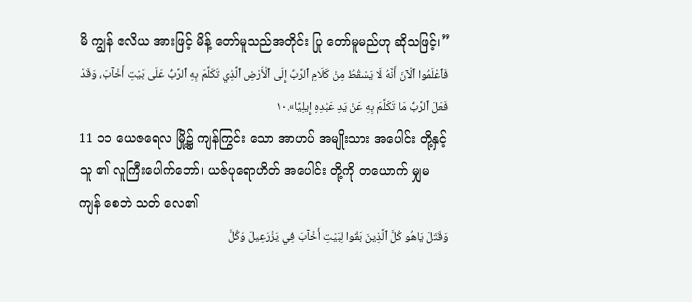မိ ကျွန် ဧလိယ အားဖြင့် မိန့် တော်မူသည်အတိုင်း ပြု တော်မူမည်ဟု ဆိုသဖြင့်၊”
فَٱعْلَمُوا ٱلْآنَ أَنَّهُ لَا يَسْقُطُ مِنْ كَلَامِ ٱلرَّبِّ إِلَى ٱلْأَرْضِ ٱلَّذِي تَكَلَّمَ بِهِ ٱلرَّبُّ عَلَى بَيْتِ أَخْآبَ، وَقَدْ فَعَلَ ٱلرَّبُّ مَا تَكَلَّمَ بِهِ عَنْ يَدِ عَبْدِهِ إِيلِيَّا».١٠
11 ၁၁ ယေဇရေလ မြို့၌ ကျန်ကြွင်း သော အာဟပ် အမျိုးသား အပေါင်း တို့နှင့် သူ ၏ လူကြီးပေါက်ဘော်၊ ယဇ်ပုရောဟိတ် အပေါင်း တို့ကို တယောက် မျှမ ကျန် စေဘဲ သတ် လေ၏
وَقَتَلَ يَاهُو كُلَّ ٱلَّذِينَ بَقُوا لِبَيْتِ أَخْآبَ فِي يَزْرَعِيلَ وَكُلَّ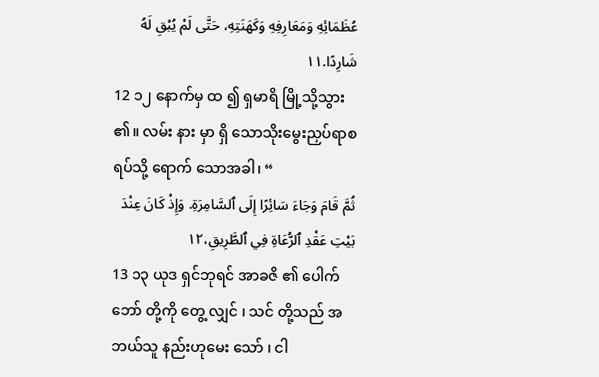عُظَمَائِهِ وَمَعَارِفِهِ وَكَهَنَتِهِ، حَتَّى لَمْ يُبْقِ لَهُ شَارِدًا.١١
12 ၁၂ နောက်မှ ထ ၍ ရှမာရိ မြို့သို့သွား ၏။ လမ်း နား မှာ ရှိ သောသိုးမွေးညှပ်ရာစရပ်သို့ ရောက် သောအခါ၊ “
ثُمَّ قَامَ وَجَاءَ سَائِرًا إِلَى ٱلسَّامِرَةِ. وَإِذْ كَانَ عِنْدَ بَيْتِ عَقْدِ ٱلرُّعَاةِ فِي ٱلطَّرِيقِ،١٢
13 ၁၃ ယုဒ ရှင်ဘုရင် အာခဇိ ၏ ပေါက်ဘော် တို့ကို တွေ့ လျှင် ၊ သင် တို့သည် အဘယ်သူ နည်းဟုမေး သော် ၊ ငါ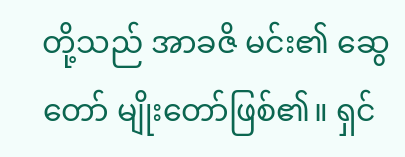တို့သည် အာခဇိ မင်း၏ ဆွေတော် မျိုးတော်ဖြစ်၏။ ရှင်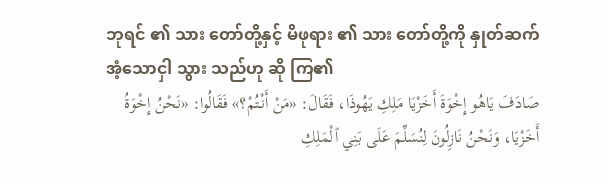ဘုရင် ၏ သား တော်တို့နှင့် မိဖုရား ၏ သား တော်တို့ကို နှုတ်ဆက် အံ့သောငှါ သွား သည်ဟု ဆို ကြ၏
صَادَفَ يَاهُو إِخْوَةَ أَخَزْيَا مَلِكِ يَهُوذَا، فَقَالَ: «مَنْ أَنْتُمْ؟» فَقَالُوا: «نَحْنُ إِخْوَةُ أَخَزْيَا، وَنَحْنُ نَازِلُونَ لِنُسَلِّمَ عَلَى بَنِي ٱلْمَلِكِ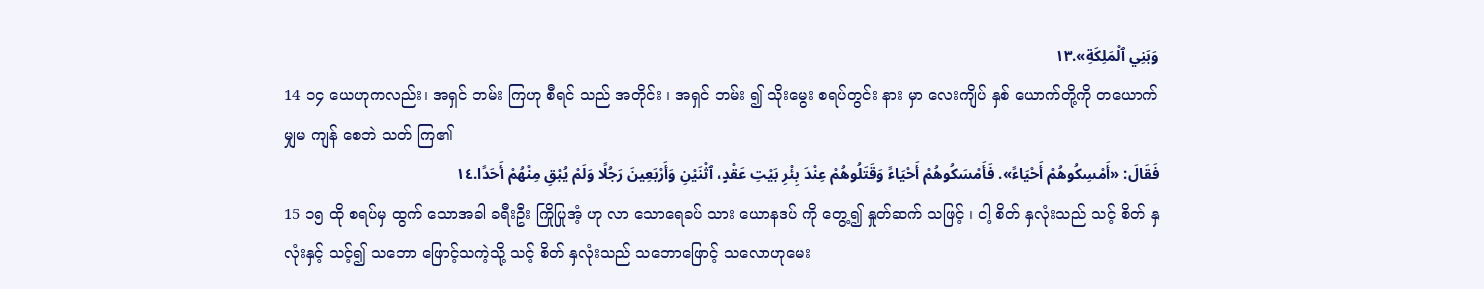وَبَنِي ٱلْمَلِكَةِ».١٣
14 ၁၄ ယေဟုကလည်း၊ အရှင် ဘမ်း ကြဟု စီရင် သည် အတိုင်း ၊ အရှင် ဘမ်း ၍ သိုးမွေး စရပ်တွင်း နား မှာ လေးကျိပ် နှစ် ယောက်တို့ကို တယောက် မျှမ ကျန် စေဘဲ သတ် ကြ၏
فَقَالَ: «أَمْسِكُوهُمْ أَحْيَاءً». فَأَمْسَكُوهُمْ أَحْيَاءً وَقَتَلُوهُمْ عِنْدَ بِئْرِ بَيْتِ عَقْدٍ، ٱثْنَيْنِ وَأَرْبَعِينَ رَجُلًا وَلَمْ يُبْقِ مِنْهُمْ أَحَدًا.١٤
15 ၁၅ ထို စရပ်မှ ထွက် သောအခါ ခရီးဦး ကြိုပြုအံ့ ဟု လာ သောရေခပ် သား ယောနဒပ် ကို တွေ့၍ နှုတ်ဆက် သဖြင့် ၊ ငါ့ စိတ် နှလုံးသည် သင့် စိတ် နှလုံးနှင့် သင့်၍ သဘော ဖြောင့်သကဲ့သို့ သင့် စိတ် နှလုံးသည် သဘောဖြောင့် သလောဟုမေး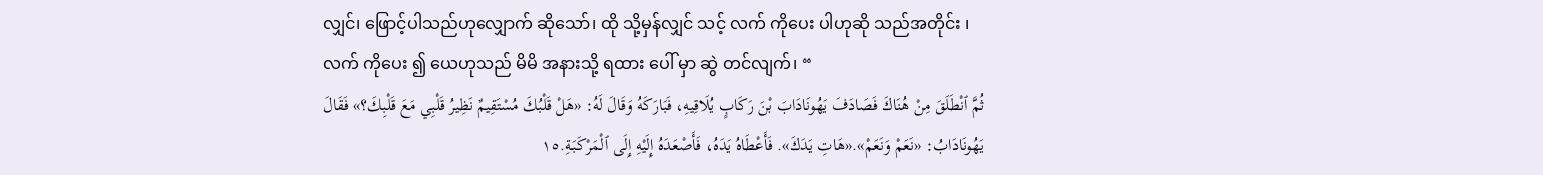လျှင်၊ ဖြောင့်ပါသည်ဟုလျှောက် ဆိုသော်၊ ထို သို့မှန်လျှင် သင့် လက် ကိုပေး ပါဟုဆို သည်အတိုင်း ၊ လက် ကိုပေး ၍ ယေဟုသည် မိမိ အနားသို့ ရထား ပေါ် မှာ ဆွဲ တင်လျက်၊ “
ثُمَّ ٱنْطَلَقَ مِنْ هُنَاكَ فَصَادَفَ يَهُونَادَابَ بْنَ رَكَابٍ يُلَاقِيهِ، فَبَارَكَهُ وَقَالَ لَهُ: «هَلْ قَلْبُكَ مُسْتَقِيمٌ نَظِيرُ قَلْبِي مَعَ قَلْبِكَ؟» فَقَالَ يَهُونَادَابُ: «نَعَمْ وَنَعَمْ».«هَاتِ يَدَكَ». فَأَعْطَاهُ يَدَهُ، فَأَصْعَدَهُ إِلَيْهِ إِلَى ٱلْمَرْكَبَةِ.١٥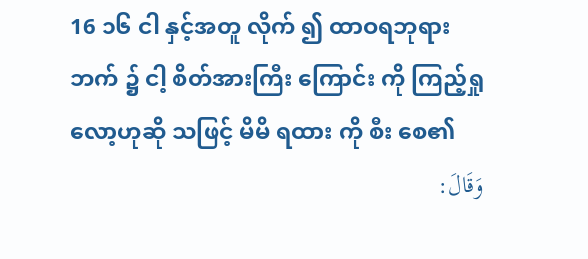16 ၁၆ ငါ နှင့်အတူ လိုက် ၍ ထာဝရဘုရား ဘက် ၌ ငါ့ စိတ်အားကြီး ကြောင်း ကို ကြည့်ရှု လော့ဟုဆို သဖြင့် မိမိ ရထား ကို စီး စေ၏
وَقَالَ: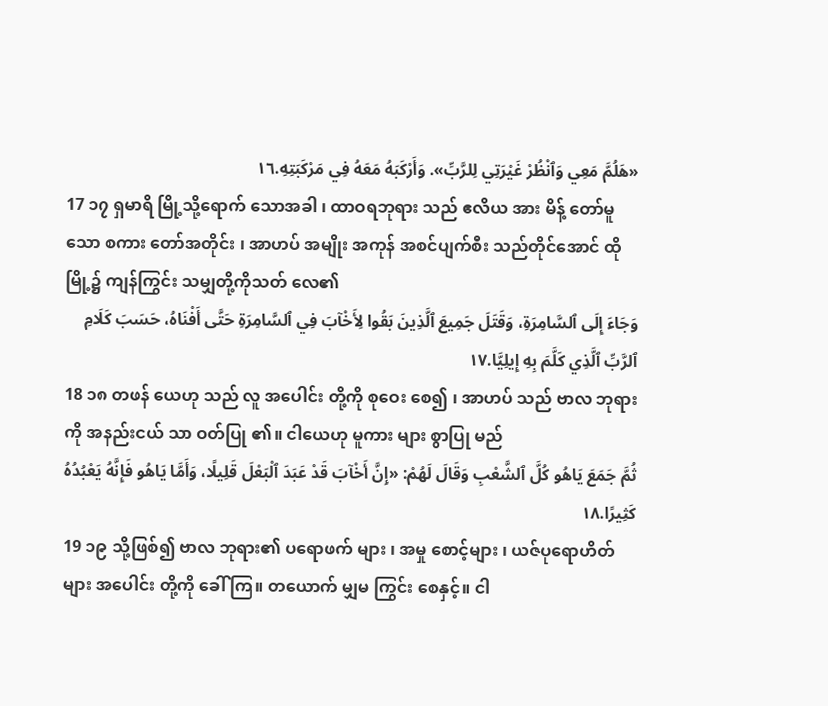«هَلُمَّ مَعِي وَٱنْظُرْ غَيْرَتِي لِلرَّبِّ». وَأَرْكَبَهُ مَعَهُ فِي مَرْكَبَتِهِ.١٦
17 ၁၇ ရှမာရိ မြို့သို့ရောက် သောအခါ ၊ ထာဝရဘုရား သည် ဧလိယ အား မိန့် တော်မူသော စကား တော်အတိုင်း ၊ အာဟပ် အမျိုး အကုန် အစင်ပျက်စီး သည်တိုင်အောင် ထို မြို့၌ ကျန်ကြွင်း သမျှတို့ကိုသတ် လေ၏
وَجَاءَ إِلَى ٱلسَّامِرَةِ، وَقَتَلَ جَمِيعَ ٱلَّذِينَ بَقُوا لِأَخْآبَ فِي ٱلسَّامِرَةِ حَتَّى أَفْنَاهُ، حَسَبَ كَلَامِ ٱلرَّبِّ ٱلَّذِي كَلَّمَ بِهِ إِيلِيَّا.١٧
18 ၁၈ တဖန် ယေဟု သည် လူ အပေါင်း တို့ကို စုဝေး စေ၍ ၊ အာဟပ် သည် ဗာလ ဘုရားကို အနည်းငယ် သာ ဝတ်ပြု ၏။ ငါယေဟု မူကား များ စွာပြု မည်
ثُمَّ جَمَعَ يَاهُو كُلَّ ٱلشَّعْبِ وَقَالَ لَهُمْ: «إِنَّ أَخْآبَ قَدْ عَبَدَ ٱلْبَعْلَ قَلِيلًا، وَأَمَّا يَاهُو فَإِنَّهُ يَعْبُدُهُ كَثِيرًا.١٨
19 ၁၉ သို့ဖြစ်၍ ဗာလ ဘုရား၏ ပရောဖက် များ ၊ အမှု စောင့်များ ၊ ယဇ်ပုရောဟိတ် များ အပေါင်း တို့ကို ခေါ် ကြ။ တယောက် မျှမ ကြွင်း စေနှင့်။ ငါ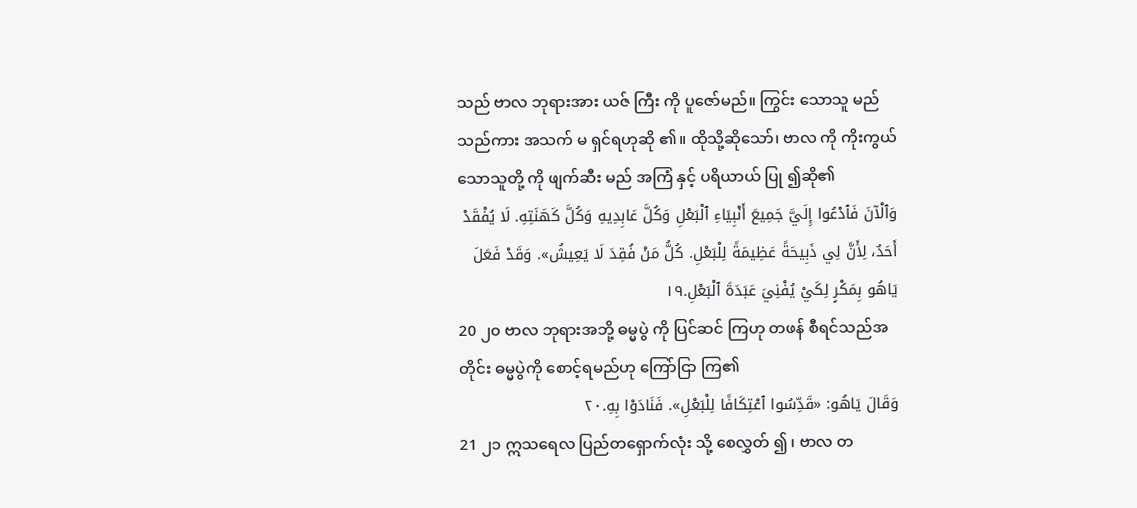သည် ဗာလ ဘုရားအား ယဇ် ကြီး ကို ပူဇော်မည်။ ကြွင်း သောသူ မည်သည်ကား အသက် မ ရှင်ရဟုဆို ၏။ ထိုသို့ဆိုသော်၊ ဗာလ ကို ကိုးကွယ် သောသူတို့ ကို ဖျက်ဆီး မည် အကြံ နှင့် ပရိယာယ် ပြု ၍ဆို၏
وَٱلْآنَ فَٱدْعُوا إِلَيَّ جَمِيعَ أَنْبِيَاءِ ٱلْبَعْلِ وَكُلَّ عَابِدِيهِ وَكُلَّ كَهَنَتِهِ. لَا يُفْقَدْ أَحَدٌ، لِأَنَّ لِي ذَبِيحَةً عَظِيمَةً لِلْبَعْلِ. كُلُّ مَنْ فُقِدَ لَا يَعِيشُ». وَقَدْ فَعَلَ يَاهُو بِمَكْرٍ لِكَيْ يُفْنِيَ عَبَدَةَ ٱلْبَعْلِ.١٩
20 ၂၀ ဗာလ ဘုရားအဘို့ ဓမ္မပွဲ ကို ပြင်ဆင် ကြဟု တဖန် စီရင်သည်အတိုင်း ဓမ္မပွဲကို စောင့်ရမည်ဟု ကြော်ငြာ ကြ၏
وَقَالَ يَاهُو: «قَدِّسُوا ٱعْتِكَافًا لِلْبَعْلِ». فَنَادَوْا بِهِ.٢٠
21 ၂၁ ဣသရေလ ပြည်တရှောက်လုံး သို့ စေလွှတ် ၍ ၊ ဗာလ တ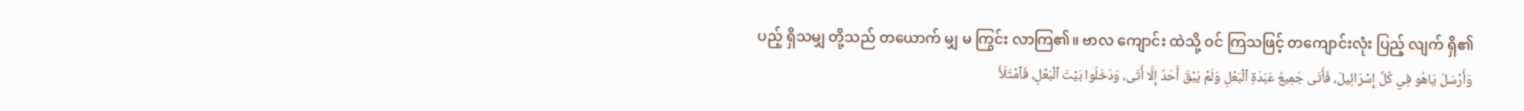ပည့် ရှိသမျှ တို့သည် တယောက် မျှ မ ကြွင်း လာကြ၏။ ဗာလ ကျောင်း ထဲသို့ ဝင် ကြသဖြင့် တကျောင်းလုံး ပြည့် လျက် ရှိ၏
وَأَرْسَلَ يَاهُو فِي كُلِّ إِسْرَائِيلَ، فَأَتَى جَمِيعُ عَبَدَةِ ٱلْبَعْلِ وَلَمْ يَبْقَ أَحَدٌ إِلَّا أَتَى، وَدَخَلُوا بَيْتَ ٱلْبَعْلِ، فَٱمْتَلَأَ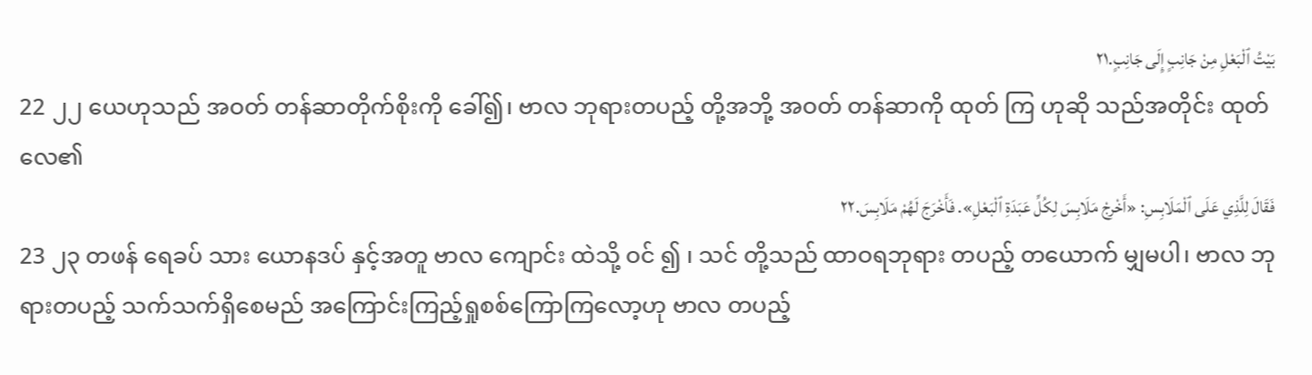بَيْتُ ٱلْبَعْلِ مِنْ جَانِبٍ إِلَى جَانِبٍ.٢١
22 ၂၂ ယေဟုသည် အဝတ် တန်ဆာတိုက်စိုးကို ခေါ်၍၊ ဗာလ ဘုရားတပည့် တို့အဘို့ အဝတ် တန်ဆာကို ထုတ် ကြ ဟုဆို သည်အတိုင်း ထုတ် လေ၏
فَقَالَ لِلَّذِي عَلَى ٱلْمَلَابِسِ: «أَخْرِجْ مَلَابِسَ لِكُلِّ عَبَدَةِ ٱلْبَعْلِ». فَأَخْرَجَ لَهُمْ مَلَابِسَ.٢٢
23 ၂၃ တဖန် ရေခပ် သား ယောနဒပ် နှင့်အတူ ဗာလ ကျောင်း ထဲသို့ ဝင် ၍ ၊ သင် တို့သည် ထာဝရဘုရား တပည့် တယောက် မျှမပါ၊ ဗာလ ဘုရားတပည့် သက်သက်ရှိစေမည် အကြောင်းကြည့်ရှုစစ်ကြောကြလော့ဟု ဗာလ တပည့်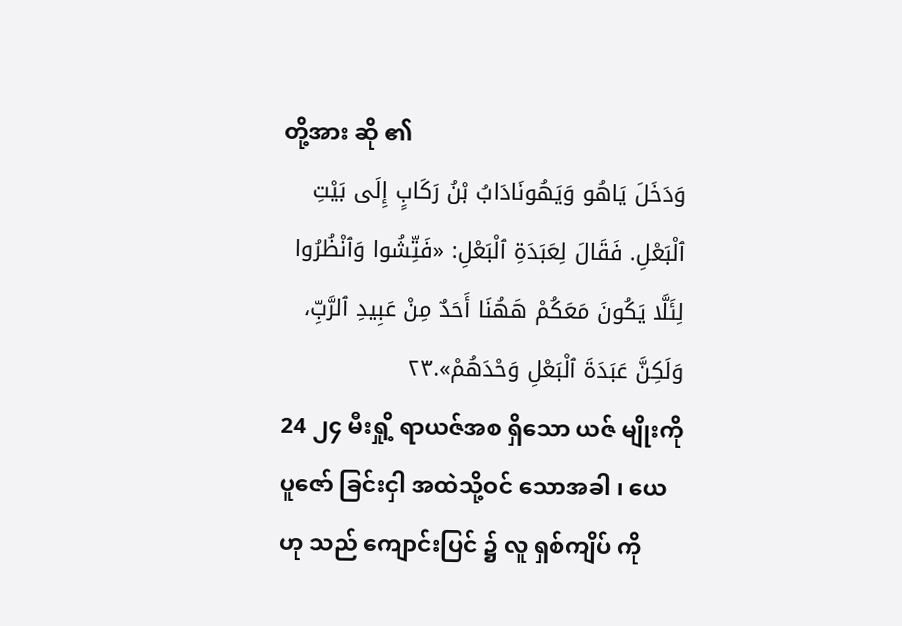တို့အား ဆို ၏
وَدَخَلَ يَاهُو وَيَهُونَادَابُ بْنُ رَكَابٍ إِلَى بَيْتِ ٱلْبَعْلِ. فَقَالَ لِعَبَدَةِ ٱلْبَعْلِ: «فَتِّشُوا وَٱنْظُرُوا لِئَلَّا يَكُونَ مَعَكُمْ هَهُنَا أَحَدٌ مِنْ عَبِيدِ ٱلرَّبِّ، وَلَكِنَّ عَبَدَةَ ٱلْبَعْلِ وَحْدَهُمْ».٢٣
24 ၂၄ မီးရှို့ ရာယဇ်အစ ရှိသော ယဇ် မျိုးကိုပူဇော် ခြင်းငှါ အထဲသို့ဝင် သောအခါ ၊ ယေဟု သည် ကျောင်းပြင် ၌ လူ ရှစ်ကျိပ် ကို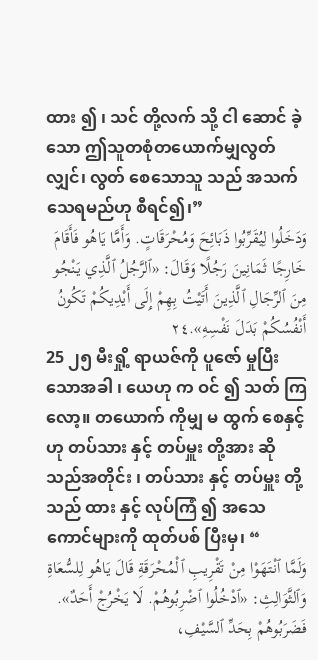ထား ၍ ၊ သင် တို့လက် သို့ ငါ ဆောင် ခဲ့သော ဤသူတစုံတယောက်မျှလွတ်လျှင်၊ လွတ် စေသောသူ သည် အသက် သေရမည်ဟု စီရင်၍၊”
وَدَخَلُوا لِيُقَرِّبُوا ذَبَائِحَ وَمُحْرَقَاتٍ. وَأَمَّا يَاهُو فَأَقَامَ خَارِجًا ثَمَانِينَ رَجُلًا وَقَالَ: «ٱلرَّجُلُ ٱلَّذِي يَنْجُو مِنَ ٱلرِّجَالِ ٱلَّذِينَ أَتَيْتُ بِهِمْ إِلَى أَيْدِيكُمْ تَكُونُ أَنْفُسُكُمْ بَدَلَ نَفْسِهِ».٢٤
25 ၂၅ မီးရှို့ ရာယဇ်ကို ပူဇော် မှုပြီး သောအခါ ၊ ယေဟု က ဝင် ၍ သတ် ကြလော့။ တယောက် ကိုမျှ မ ထွက် စေနှင့်ဟု တပ်သား နှင့် တပ်မှူး တို့အား ဆို သည်အတိုင်း ၊ တပ်သား နှင့် တပ်မှူး တို့ သည် ထား နှင့် လုပ်ကြံ ၍ အသေကောင်များကို ထုတ်ပစ် ပြီးမှ၊ “
وَلَمَّا ٱنْتَهَوْا مِنْ تَقْرِيبِ ٱلْمُحْرَقَةِ قَالَ يَاهُو لِلسُّعَاةِ وَٱلثَّوَالِثِ: «ٱدْخُلُوا ٱضْرِبُوهُمْ. لَا يَخْرُجْ أَحَدٌ». فَضَرَبُوهُمْ بِحَدِّ ٱلسَّيْفِ،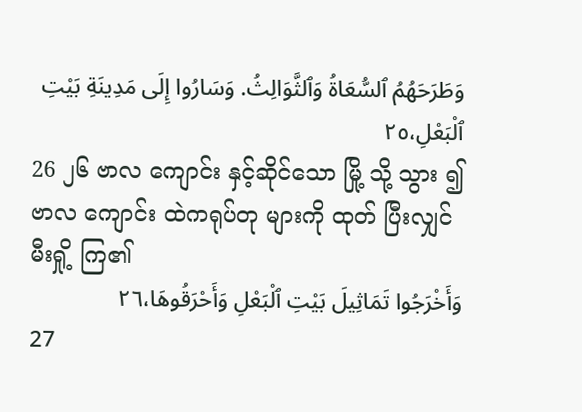وَطَرَحَهُمُ ٱلسُّعَاةُ وَٱلثَّوَالِثُ. وَسَارُوا إِلَى مَدِينَةِ بَيْتِ ٱلْبَعْلِ،٢٥
26 ၂၆ ဗာလ ကျောင်း နှင့်ဆိုင်သော မြို့ သို့ သွား ၍ ဗာလ ကျောင်း ထဲကရုပ်တု များကို ထုတ် ပြီးလျှင် မီးရှို့ ကြ၏
وَأَخْرَجُوا تَمَاثِيلَ بَيْتِ ٱلْبَعْلِ وَأَحْرَقُوهَا،٢٦
27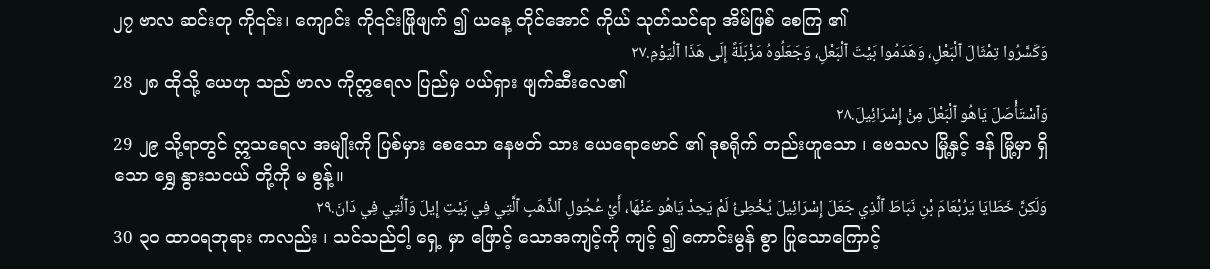၂၇ ဗာလ ဆင်းတု ကို၎င်း၊ ကျောင်း ကို၎င်းဖြိုဖျက် ၍ ယနေ့ တိုင်အောင် ကိုယ် သုတ်သင်ရာ အိမ်ဖြစ် စေကြ ၏
وَكَسَّرُوا تِمْثَالَ ٱلْبَعْلِ، وَهَدَمُوا بَيْتَ ٱلْبَعْلِ، وَجَعَلُوهُ مَزْبَلَةً إِلَى هَذَا ٱلْيَوْمِ.٢٧
28 ၂၈ ထိုသို့ ယေဟု သည် ဗာလ ကိုဣရေလ ပြည်မှ ပယ်ရှား ဖျက်ဆီးလေ၏
وَٱسْتَأْصَلَ يَاهُو ٱلْبَعْلَ مِنْ إِسْرَائِيلَ.٢٨
29 ၂၉ သို့ရာတွင် ဣသရေလ အမျိုးကို ပြစ်မှား စေသော နေဗတ် သား ယေရောဗောင် ၏ ဒုစရိုက် တည်းဟူသော ၊ ဗေသလ မြို့နှင့် ဒန် မြို့မှာ ရှိသော ရွှေ နွားသငယ် တို့ကို မ စွန့်။
وَلَكِنَّ خَطَايَا يَرُبْعَامَ بْنِ نَبَاطَ ٱلَّذِي جَعَلَ إِسْرَائِيلَ يُخْطِئُ لَمْ يَحِدْ يَاهُو عَنْهَا، أَيْ عُجُولِ ٱلذَّهَبِ ٱلَّتِي فِي بَيْتِ إِيلَ وَٱلَّتِي فِي دَانَ.٢٩
30 ၃၀ ထာဝရဘုရား ကလည်း ၊ သင်သည်ငါ့ ရှေ့ မှာ ဖြောင့် သောအကျင့်ကို ကျင့် ၍ ကောင်းမွန် စွာ ပြုသောကြောင့်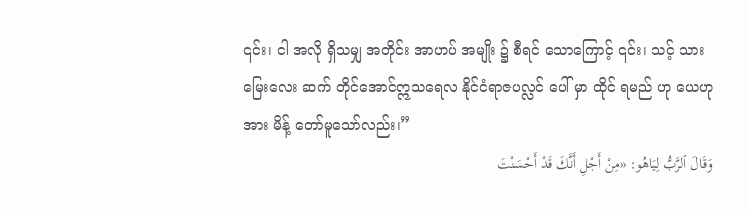၎င်း၊ ငါ အလို ရှိသမျှ အတိုင်း အာဟပ် အမျိုး ၌ စီရင် သောကြောင့် ၎င်း၊ သင့် သား မြေးလေး ဆက် တိုင်အောင်ဣသရေလ နိုင်ငံရာဇပလ္လင် ပေါ် မှာ ထိုင် ရမည် ဟု ယေဟု အား မိန့် တော်မူသော်လည်း၊”
وَقَالَ ٱلرَّبُّ لِيَاهُو: «مِنْ أَجْلِ أَنَّكَ قَدْ أَحْسَنْتَ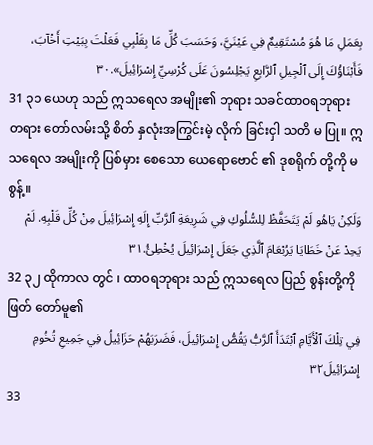بِعَمَلِ مَا هُوَ مُسْتَقِيمٌ فِي عَيْنَيَّ، وَحَسَبَ كُلِّ مَا بِقَلْبِي فَعَلْتَ بِبَيْتِ أَخْآبَ، فَأَبْنَاؤُكَ إِلَى ٱلْجِيلِ ٱلرَّابِعِ يَجْلِسُونَ عَلَى كُرْسِيِّ إِسْرَائِيلَ».٣٠
31 ၃၁ ယေဟု သည် ဣသရေလ အမျိုး၏ ဘုရား သခင်ထာဝရဘုရား တရား တော်လမ်းသို့ စိတ် နှလုံးအကြွင်းမဲ့ လိုက် ခြင်းငှါ သတိ မ ပြု။ ဣသရေလ အမျိုးကို ပြစ်မှား စေသော ယေရောဗောင် ၏ ဒုစရိုက် တို့ကို မ စွန့်။
وَلَكِنْ يَاهُو لَمْ يَتَحَفَّظْ لِلسُّلُوكِ فِي شَرِيعَةِ ٱلرَّبِّ إِلَهِ إِسْرَائِيلَ مِنْ كُلِّ قَلْبِهِ. لَمْ يَحِدْ عَنْ خَطَايَا يَرُبْعَامَ ٱلَّذِي جَعَلَ إِسْرَائِيلَ يُخْطِئُ.٣١
32 ၃၂ ထိုကာလ တွင် ၊ ထာဝရဘုရား သည် ဣသရေလ ပြည် စွန်းတို့ကို ဖြတ် တော်မူ၏
فِي تِلْكَ ٱلْأَيَّامِ ٱبْتَدَأَ ٱلرَّبُّ يَقُصُّ إِسْرَائِيلَ، فَضَرَبَهُمْ حَزَائِيلُ فِي جَمِيعِ تُخُومِ إِسْرَائِيلَ٣٢
33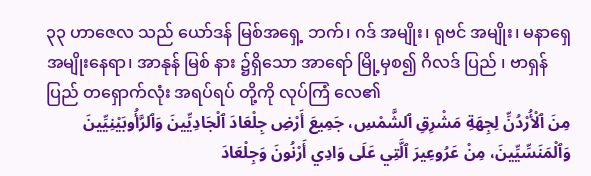၃၃ ဟာဇေလ သည် ယော်ဒန် မြစ်အရှေ့ ဘက်၊ ဂဒ် အမျိုး၊ ရုဗင် အမျိုး၊ မနာရှေ အမျိုးနေရာ၊ အာနုန် မြစ် နား ၌ရှိသော အာရော် မြို့မှစ၍ ဂိလဒ် ပြည် ၊ ဗာရှန် ပြည် တရှောက်လုံး အရပ်ရပ် တို့ကို လုပ်ကြံ လေ၏
مِنَ ٱلْأُرْدُنِّ لِجِهَةِ مَشْرِقِ ٱلشَّمْسِ، جَمِيعَ أَرْضِ جِلْعَادَ ٱلْجَادِيِّينَ وَٱلرَّأُوبَيْنِيِّينَ وَٱلْمَنَسِّيِّينَ، مِنْ عَرُوعِيرَ ٱلَّتِي عَلَى وَادِي أَرْنُونَ وَجِلْعَادَ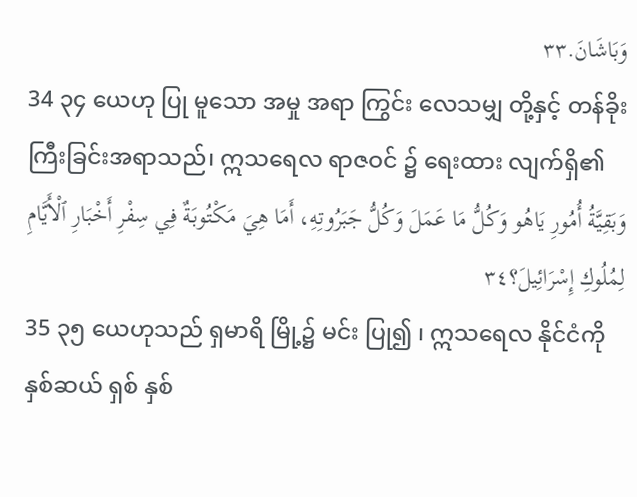وَبَاشَانَ.٣٣
34 ၃၄ ယေဟု ပြု မူသော အမှု အရာ ကြွင်း လေသမျှ တို့နှင့် တန်ခိုး ကြီးခြင်းအရာသည်၊ ဣသရေလ ရာဇဝင် ၌ ရေးထား လျက်ရှိ၏
وَبَقِيَّةُ أُمُورِ يَاهُو وَكُلُّ مَا عَمَلَ وَكُلُّ جَبَرُوتِهِ، أَمَا هِيَ مَكْتُوبَةٌ فِي سِفْرِ أَخْبَارِ ٱلْأَيَّامِ لِمُلُوكِ إِسْرَائِيلَ؟٣٤
35 ၃၅ ယေဟုသည် ရှမာရိ မြို့၌ မင်း ပြု၍ ၊ ဣသရေလ နိုင်ငံကို နှစ်ဆယ် ရှစ် နှစ်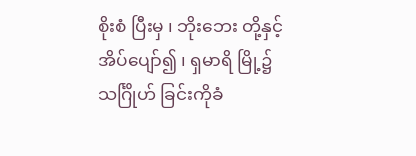စိုးစံ ပြီးမှ ၊ ဘိုးဘေး တို့နှင့် အိပ်ပျော်၍ ၊ ရှမာရိ မြို့၌ သင်္ဂြိုဟ် ခြင်းကိုခံ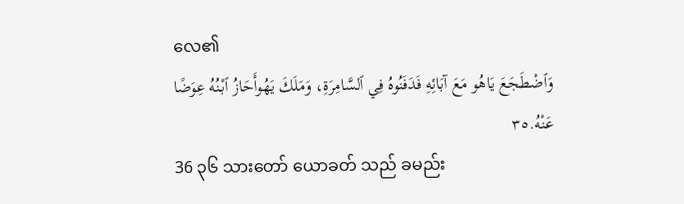လေ၏
وَٱضْطَجَعَ يَاهُو مَعَ آبَائِهِ فَدَفَنُوهُ فِي ٱلسَّامِرَةِ، وَمَلَكَ يَهُوأَحَازُ ٱبْنُهُ عِوَضًا عَنْهُ.٣٥
36 ၃၆ သားတော် ယောခတ် သည် ခမည်း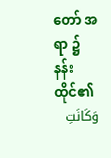တော် အရာ ၌ နန်းထိုင်၏
وَكَانَتِ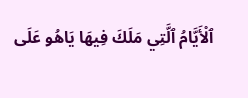ٱلْأَيَّامُ ٱلَّتِي مَلَكَ فِيهَا يَاهُو عَلَى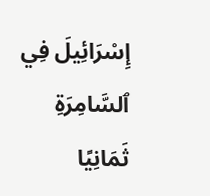إِسْرَائِيلَ فِي ٱلسَّامِرَةِ ثَمَانِيًا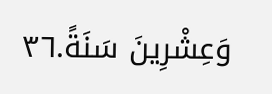وَعِشْرِينَ سَنَةً.٣٦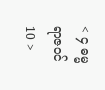< ၄ ဓမ္မရာဇဝင် 10 >